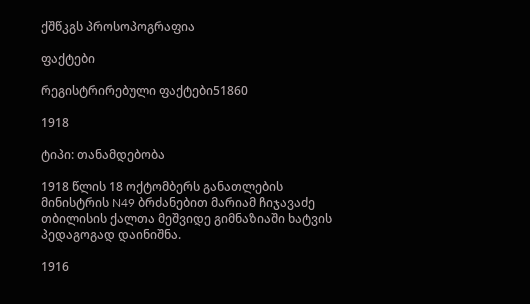ქშწკგს პროსოპოგრაფია

ფაქტები

რეგისტრირებული ფაქტები51860

1918

ტიპი: თანამდებობა

1918 წლის 18 ოქტომბერს განათლების მინისტრის N49 ბრძანებით მარიამ ჩიჯავაძე თბილისის ქალთა მეშვიდე გიმნაზიაში ხატვის პედაგოგად დაინიშნა.

1916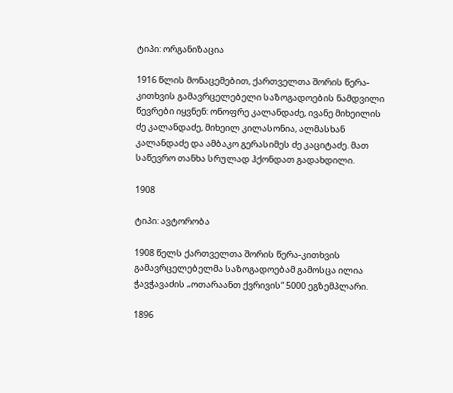ტიპი: ორგანიზაცია

1916 წლის მონაცემებით, ქართველთა შორის წერა-კითხვის გამავრცელებელი საზოგადოების ნამდვილი წევრები იყვნენ: ონოფრე კალანდაძე, ივანე მიხეილის ძე კალანდაძე, მიხეილ კილასონია, ალმასხან კალანდაძე და ამბაკო გერასიმეს ძე კაციტაძე. მათ საწევრო თანხა სრულად ჰქონდათ გადახდილი.

1908

ტიპი: ავტორობა

1908 წელს ქართველთა შორის წერა-კითხვის გამავრცელებელმა საზოგადოებამ გამოსცა ილია ჭავჭავაძის „ოთარაანთ ქვრივის“ 5000 ეგზემპლარი.

1896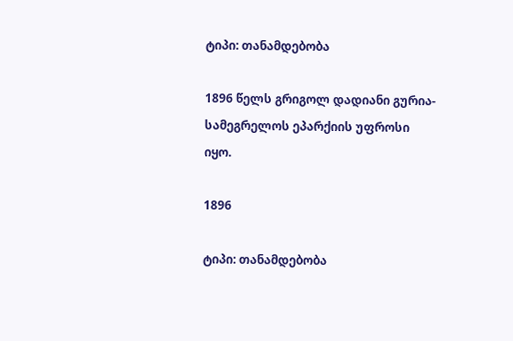ტიპი: თანამდებობა

1896 წელს გრიგოლ დადიანი გურია-სამეგრელოს ეპარქიის უფროსი იყო.

1896

ტიპი: თანამდებობა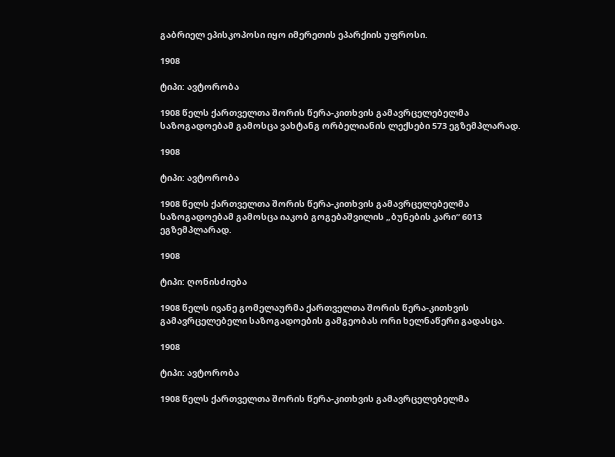გაბრიელ ეპისკოპოსი იყო იმერეთის ეპარქიის უფროსი.

1908

ტიპი: ავტორობა

1908 წელს ქართველთა შორის წერა-კითხვის გამავრცელებელმა საზოგადოებამ გამოსცა ვახტანგ ორბელიანის ლექსები 573 ეგზემპლარად.

1908

ტიპი: ავტორობა

1908 წელს ქართველთა შორის წერა-კითხვის გამავრცელებელმა საზოგადოებამ გამოსცა იაკობ გოგებაშვილის „ბუნების კარი“ 6013 ეგზემპლარად.

1908

ტიპი: ღონისძიება

1908 წელს ივანე გომელაურმა ქართველთა შორის წერა-კითხვის გამავრცელებელი საზოგადოების გამგეობას ორი ხელნაწერი გადასცა.

1908

ტიპი: ავტორობა

1908 წელს ქართველთა შორის წერა-კითხვის გამავრცელებელმა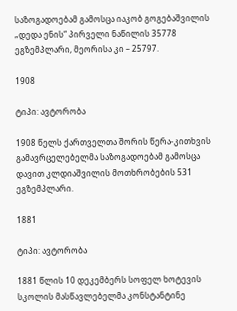საზოგადოებამ გამოსცა იაკობ გოგებაშვილის „დედა ენის“ პირველი ნაწილის 35778 ეგზემპლარი, მეორისა კი – 25797.

1908

ტიპი: ავტორობა

1908 წელს ქართველთა შორის წერა-კითხვის გამავრცელებელმა საზოგადოებამ გამოსცა დავით კლდიაშვილის მოთხრობების 531 ეგზემპლარი.

1881

ტიპი: ავტორობა

1881 წლის 10 დეკემბერს სოფელ ხოტევის სკოლის მასწავლებელმა კონსტანტინე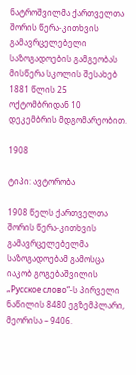ნატროშვილმა ქართველთა შორის წერა-კითხვის გამავრცელებელი საზოგადოების გამგეობას მისწერა სკოლის შესახებ 1881 წლის 25 ოქტომბრიდან 10 დეკემბრის მდგომარეობით.

1908

ტიპი: ავტორობა

1908 წელს ქართველთა შორის წერა-კითხვის გამავრცელებელმა საზოგადოებამ გამოსცა იაკობ გოგებაშვილის „Русское слово“-ს პირველი ნაწილის 8480 ეგზემპლარი, მეორისა – 9406.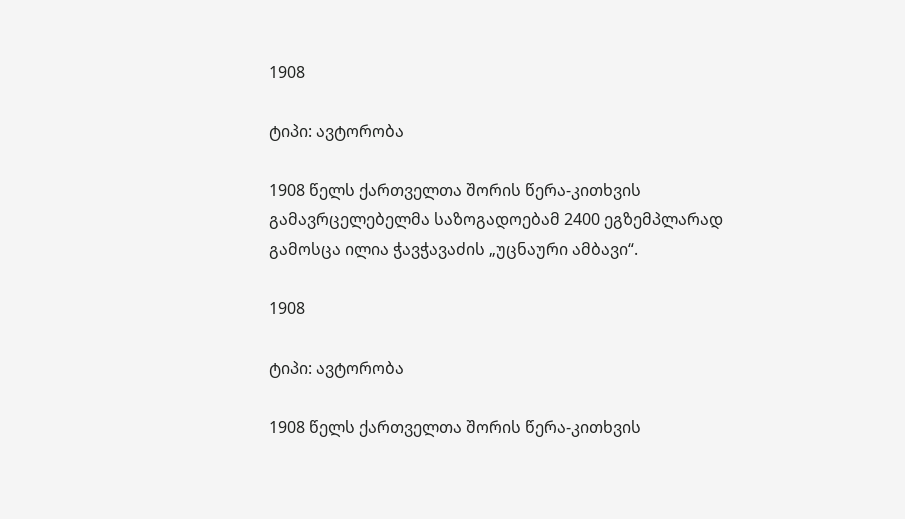1908

ტიპი: ავტორობა

1908 წელს ქართველთა შორის წერა-კითხვის გამავრცელებელმა საზოგადოებამ 2400 ეგზემპლარად გამოსცა ილია ჭავჭავაძის „უცნაური ამბავი“.

1908

ტიპი: ავტორობა

1908 წელს ქართველთა შორის წერა-კითხვის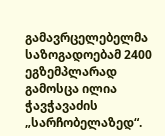გამავრცელებელმა საზოგადოებამ 2400 ეგზემპლარად გამოსცა ილია ჭავჭავაძის „სარჩობელაზედ“.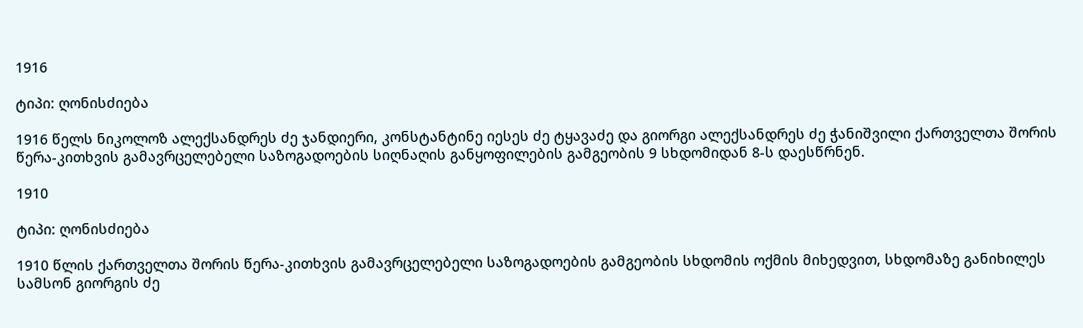1916

ტიპი: ღონისძიება

1916 წელს ნიკოლოზ ალექსანდრეს ძე ჯანდიერი, კონსტანტინე იესეს ძე ტყავაძე და გიორგი ალექსანდრეს ძე ჭანიშვილი ქართველთა შორის წერა-კითხვის გამავრცელებელი საზოგადოების სიღნაღის განყოფილების გამგეობის 9 სხდომიდან 8-ს დაესწრნენ.

1910

ტიპი: ღონისძიება

1910 წლის ქართველთა შორის წერა-კითხვის გამავრცელებელი საზოგადოების გამგეობის სხდომის ოქმის მიხედვით, სხდომაზე განიხილეს სამსონ გიორგის ძე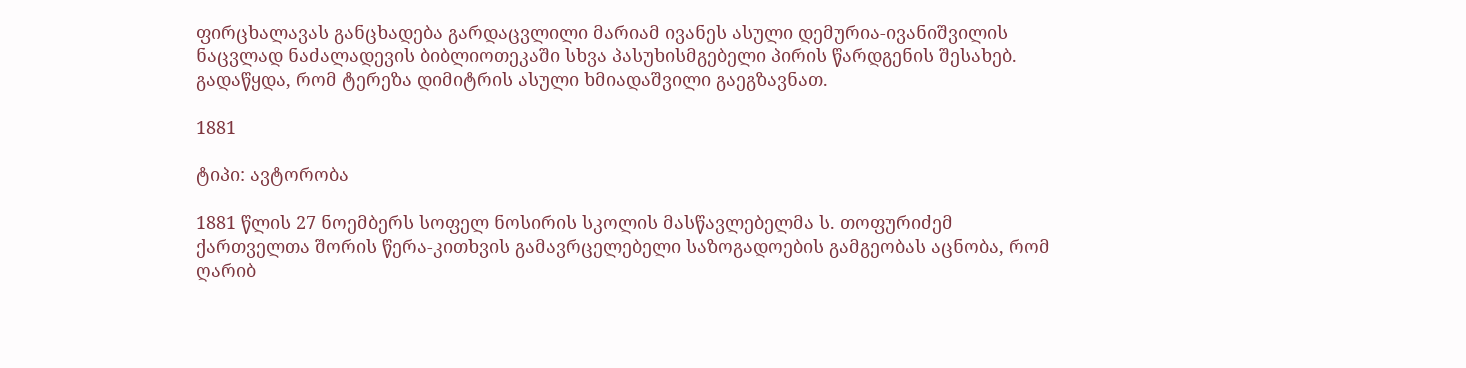ფირცხალავას განცხადება გარდაცვლილი მარიამ ივანეს ასული დემურია-ივანიშვილის ნაცვლად ნაძალადევის ბიბლიოთეკაში სხვა პასუხისმგებელი პირის წარდგენის შესახებ. გადაწყდა, რომ ტერეზა დიმიტრის ასული ხმიადაშვილი გაეგზავნათ.

1881

ტიპი: ავტორობა

1881 წლის 27 ნოემბერს სოფელ ნოსირის სკოლის მასწავლებელმა ს. თოფურიძემ ქართველთა შორის წერა-კითხვის გამავრცელებელი საზოგადოების გამგეობას აცნობა, რომ ღარიბ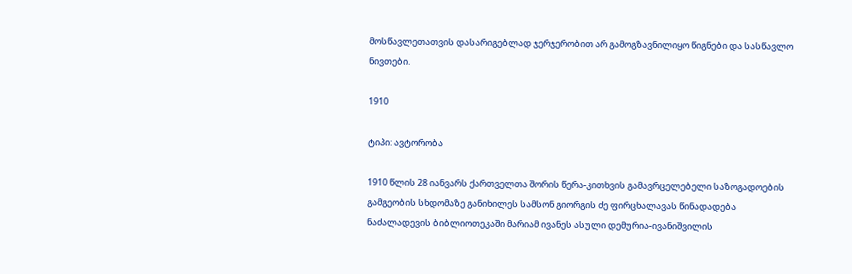მოსწავლეთათვის დასარიგებლად ჯერჯერობით არ გამოგზავნილიყო წიგნები და სასწავლო ნივთები.

1910

ტიპი: ავტორობა

1910 წლის 28 იანვარს ქართველთა შორის წერა-კითხვის გამავრცელებელი საზოგადოების გამგეობის სხდომაზე განიხილეს სამსონ გიორგის ძე ფირცხალავას წინადადება ნაძალადევის ბიბლიოთეკაში მარიამ ივანეს ასული დემურია-ივანიშვილის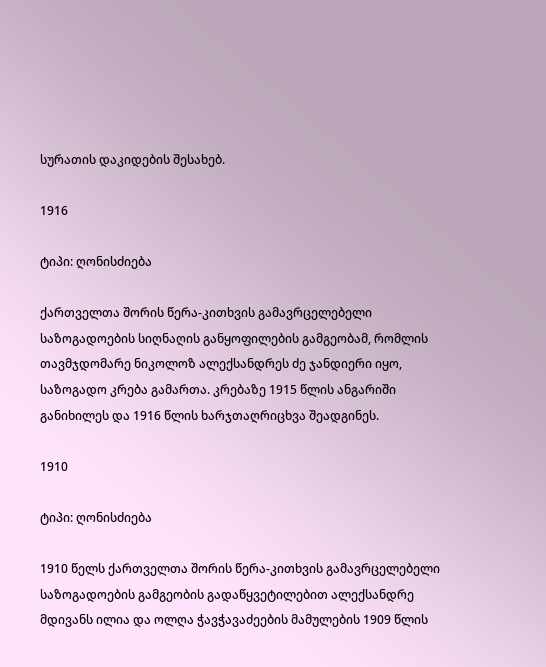სურათის დაკიდების შესახებ.

1916

ტიპი: ღონისძიება

ქართველთა შორის წერა-კითხვის გამავრცელებელი საზოგადოების სიღნაღის განყოფილების გამგეობამ, რომლის თავმჯდომარე ნიკოლოზ ალექსანდრეს ძე ჯანდიერი იყო, საზოგადო კრება გამართა. კრებაზე 1915 წლის ანგარიში განიხილეს და 1916 წლის ხარჯთაღრიცხვა შეადგინეს.

1910

ტიპი: ღონისძიება

1910 წელს ქართველთა შორის წერა-კითხვის გამავრცელებელი საზოგადოების გამგეობის გადაწყვეტილებით ალექსანდრე მდივანს ილია და ოლღა ჭავჭავაძეების მამულების 1909 წლის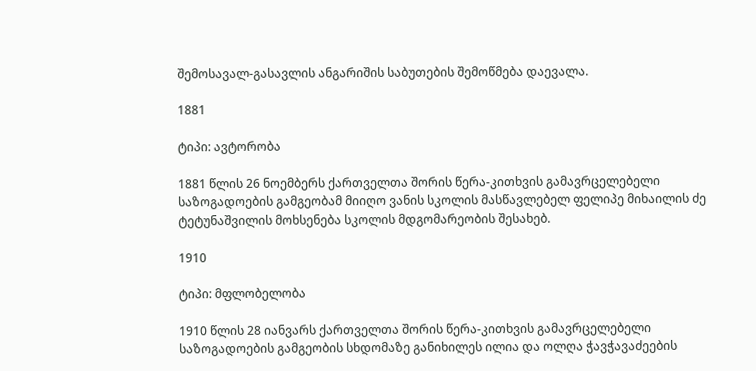შემოსავალ-გასავლის ანგარიშის საბუთების შემოწმება დაევალა.

1881

ტიპი: ავტორობა

1881 წლის 26 ნოემბერს ქართველთა შორის წერა-კითხვის გამავრცელებელი საზოგადოების გამგეობამ მიიღო ვანის სკოლის მასწავლებელ ფელიპე მიხაილის ძე ტეტუნაშვილის მოხსენება სკოლის მდგომარეობის შესახებ.

1910

ტიპი: მფლობელობა

1910 წლის 28 იანვარს ქართველთა შორის წერა-კითხვის გამავრცელებელი საზოგადოების გამგეობის სხდომაზე განიხილეს ილია და ოლღა ჭავჭავაძეების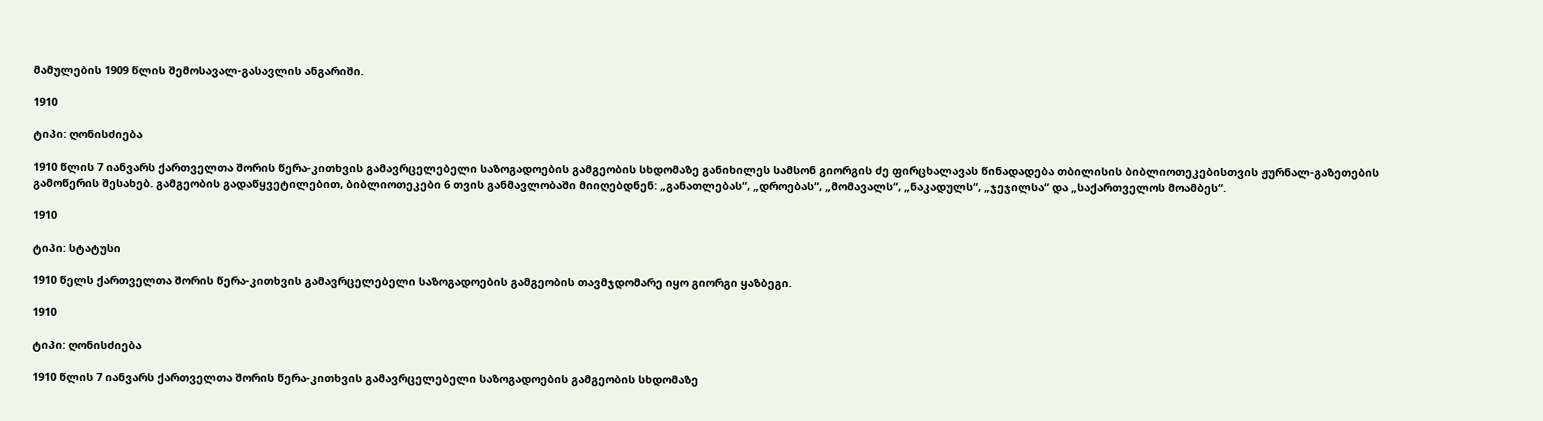მამულების 1909 წლის შემოსავალ-გასავლის ანგარიში.

1910

ტიპი: ღონისძიება

1910 წლის 7 იანვარს ქართველთა შორის წერა-კითხვის გამავრცელებელი საზოგადოების გამგეობის სხდომაზე განიხილეს სამსონ გიორგის ძე ფირცხალავას წინადადება თბილისის ბიბლიოთეკებისთვის ჟურნალ-გაზეთების გამოწერის შესახებ. გამგეობის გადაწყვეტილებით, ბიბლიოთეკები 6 თვის განმავლობაში მიიღებდნენ: „განათლებას“, „დროებას“, „მომავალს“, „ნაკადულს“, „ჯეჯილსა“ და „საქართველოს მოამბეს“.

1910

ტიპი: სტატუსი

1910 წელს ქართველთა შორის წერა-კითხვის გამავრცელებელი საზოგადოების გამგეობის თავმჯდომარე იყო გიორგი ყაზბეგი.

1910

ტიპი: ღონისძიება

1910 წლის 7 იანვარს ქართველთა შორის წერა-კითხვის გამავრცელებელი საზოგადოების გამგეობის სხდომაზე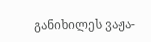განიხილეს ვაჟა-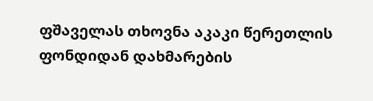ფშაველას თხოვნა აკაკი წერეთლის ფონდიდან დახმარების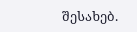შესახებ.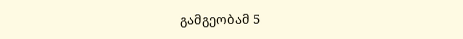გამგეობამ 5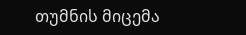თუმნის მიცემა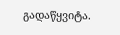გადაწყვიტა.